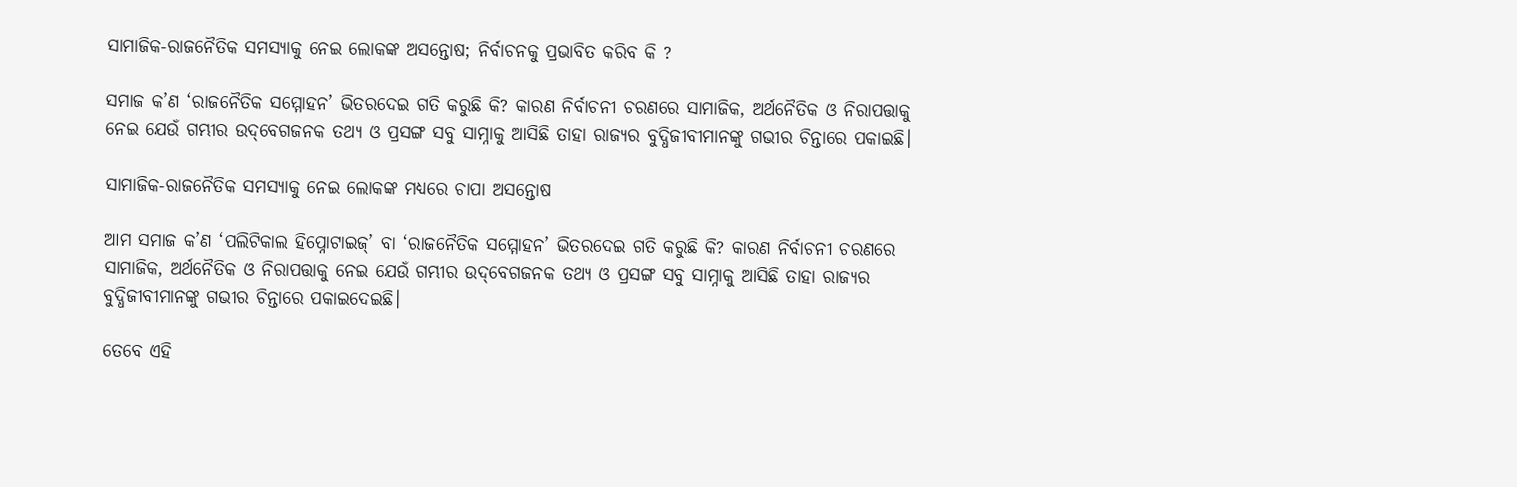ସାମାଜିକ-ରାଜନୈତିକ ସମସ୍ୟାକୁ ନେଇ ଲୋକଙ୍କ ଅସନ୍ତୋଷ; ନିର୍ବାଚନକୁ ପ୍ରଭାବିତ କରିବ କି ?

ସମାଜ କ’ଣ ‘ରାଜନୈତିକ ସମ୍ମୋହନ’ ଭିତରଦେଇ ଗତି କରୁଛି କି? କାରଣ ନିର୍ବାଚନୀ ଚରଣରେ ସାମାଜିକ, ଅର୍ଥନୈତିକ ଓ ନିରାପତ୍ତାକୁ ନେଇ ଯେଉଁ ଗମ୍ଭୀର ଉଦ୍‌ବେଗଜନକ ତଥ୍ୟ ଓ ପ୍ରସଙ୍ଗ ସବୁ ସାମ୍ନାକୁ ଆସିଛି ତାହା ରାଜ୍ୟର ବୁଦ୍ଧିଜୀବୀମାନଙ୍କୁ ଗଭୀର ଚିନ୍ତାରେ ପକାଇଛି।

ସାମାଜିକ-ରାଜନୈତିକ ସମସ୍ୟାକୁ ନେଇ ଲୋକଙ୍କ ମଧ୍ୟରେ ଚାପା ଅସନ୍ତୋଷ

ଆମ ସମାଜ କ’ଣ ‘ପଲିଟିକାଲ ହିପ୍ନୋଟାଇଜ୍’ ବା ‘ରାଜନୈତିକ ସମ୍ମୋହନ’ ଭିତରଦେଇ ଗତି କରୁଛି କି? କାରଣ ନିର୍ବାଚନୀ ଚରଣରେ ସାମାଜିକ, ଅର୍ଥନୈତିକ ଓ ନିରାପତ୍ତାକୁ ନେଇ ଯେଉଁ ଗମ୍ଭୀର ଉଦ୍‌ବେଗଜନକ ତଥ୍ୟ ଓ ପ୍ରସଙ୍ଗ ସବୁ ସାମ୍ନାକୁ ଆସିଛି ତାହା ରାଜ୍ୟର ବୁଦ୍ଧିଜୀବୀମାନଙ୍କୁ ଗଭୀର ଚିନ୍ତାରେ ପକାଇଦେଇଛି।

ତେବେ ଏହି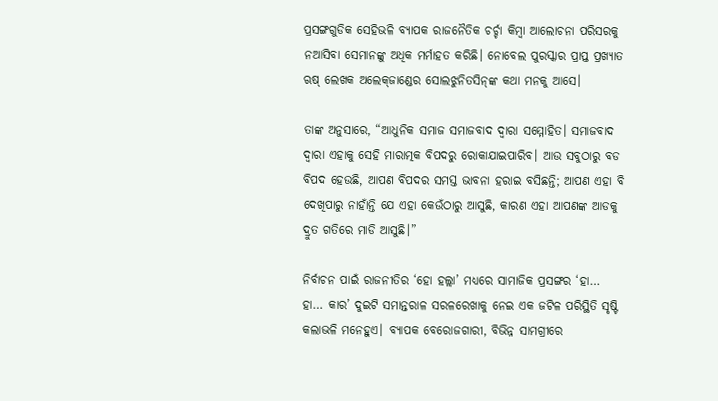ପ୍ରସଙ୍ଗଗୁଡିକ ସେହିଭଳି ବ୍ୟାପକ ରାଜନୈତିକ ଚର୍ଚ୍ଚା କିମ୍ବା ଆଲୋଚନା ପରିସରକୁ ନଆସିବା ସେମାନଙ୍କୁ ଅଧିକ ମର୍ମାହତ କରିଛି। ନୋବେଲ ପୁରସ୍କାର ପ୍ରାପ୍ତ ପ୍ରଖ୍ୟାତ ଋଷ୍‌ ଲେଖକ ଅଲେକ୍‌ଜାଣ୍ଡେର ସୋଲଝୁନିତସିନ୍‌ଙ୍କ କଥା ମନକୁ ଆସେ।

ତାଙ୍କ ଅନୁସାରେ, “ଆଧୁନିକ ସମାଜ ସମାଜବାଦ ଦ୍ୱାରା ସମ୍ମୋହିତ। ସମାଜବାଦ ଦ୍ୱାରା ଏହାକୁ ସେହି ମାରାତ୍ମକ ବିପଦରୁ ରୋକାଯାଇପାରିବ। ଆଉ ସବୁଠାରୁ ବଡ ବିପଦ ହେଉଛି, ଆପଣ ବିପଦର ସମସ୍ତ ଭାବନା ହରାଇ ବସିଛନ୍ତି; ଆପଣ ଏହା ବି ଦେଖିପାରୁ ନାହାଁନ୍ତି ଯେ ଏହା କେଉଁଠାରୁ ଆସୁଛି, କାରଣ ଏହା ଆପଣଙ୍କ ଆଡକୁ ଦ୍ରୁତ ଗତିରେ ମାଡି ଆସୁଛି।”

ନିର୍ବାଚନ ପାଇଁ ରାଜନୀତିର ‘ହୋ ହଲ୍ଲା’ ମଧ୍ୟରେ ସାମାଜିକ ପ୍ରସଙ୍ଗର ‘ହା… ହା… କାର’ ଦୁଇଟି ସମାନ୍ତରାଳ ସରଳରେଖାକୁ ନେଇ ଏକ ଜଟିଳ ପରିସ୍ଥିତି ସୃଷ୍ଟି କଲାଭଳି ମନେହୁଏ। ବ୍ୟାପକ ବେରୋଜଗାରୀ, ବିଭିନ୍ନ ସାମଗ୍ରୀରେ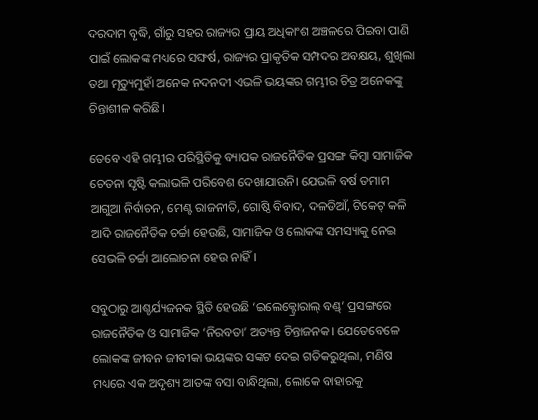ଦରଦାମ ବୃଦ୍ଧି, ଗାଁରୁ ସହର ରାଜ୍ୟର ପ୍ରାୟ ଅଧିକାଂଶ ଅଞ୍ଚଳରେ ପିଇବା ପାଣି ପାଇଁ ଲୋକଙ୍କ ମଧ୍ୟରେ ସଙ୍ଘର୍ଷ, ରାଜ୍ୟର ପ୍ରାକୃତିକ ସମ୍ପଦର ଅବକ୍ଷୟ, ଶୁଖିଲା ତଥା ମୃତ୍ୟୁମୁହାଁ ଅନେକ ନଦନଦୀ ଏଭଳି ଭୟଙ୍କର ଗମ୍ଭୀର ଚିତ୍ର ଅନେକଙ୍କୁ ଚିନ୍ତାଶୀଳ କରିଛି।

ତେବେ ଏହି ଗମ୍ଭୀର ପରିସ୍ଥିତିକୁ ବ୍ୟାପକ ରାଜନୈତିକ ପ୍ରସଙ୍ଗ କିମ୍ବା ସାମାଜିକ ଚେତନା ସୃଷ୍ଟି କଲାଭଳି ପରିବେଶ ଦେଖାଯାଉନି। ଯେଭଳି ବର୍ଷ ତମାମ ଆଗୁଆ ନିର୍ବାଚନ, ମେଣ୍ଟ ରାଜନୀତି, ଗୋଷ୍ଠି ବିବାଦ, ଦଳଡିଆଁ, ଟିକେଟ୍‌ କଳି ଆଦି ରାଜନୈତିକ ଚର୍ଚ୍ଚା ହେଉଛି, ସାମାଜିକ ଓ ଲୋକଙ୍କ ସମସ୍ୟାକୁ ନେଇ ସେଭଳି ଚର୍ଚ୍ଚା ଆଲୋଚନା ହେଉ ନାହିଁ।

ସବୁଠାରୁ ଆଶ୍ଚର୍ଯ୍ୟଜନକ ସ୍ଥିତି ହେଉଛି ‘ଇଲେକ୍ଟ୍ରୋରାଲ୍‌ ବଣ୍ଡ୍‌’ ପ୍ରସଙ୍ଗରେ ରାଜନୈତିକ ଓ ସାମାଜିକ ‘ନିରବତା’ ଅତ୍ୟନ୍ତ ଚିନ୍ତାଜନକ। ଯେତେବେଳେ ଲୋକଙ୍କ ଜୀବନ ଜୀବୀକା ଭୟଙ୍କର ସଙ୍କଟ ଦେଇ ଗତିକରୁଥିଲା, ମଣିଷ ମଧ୍ୟରେ ଏକ ଅଦୃଶ୍ୟ ଆତଙ୍କ ବସା ବାନ୍ଧିଥିଲା, ଲୋକେ ବାହାରକୁ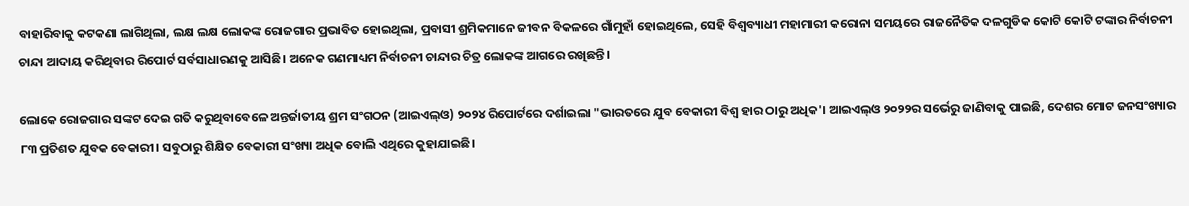ବାହାରିବାକୁ କଟକଣା ଲାଗିଥିଲା, ଲକ୍ଷ ଲକ୍ଷ ଲୋକଙ୍କ ରୋଜଗାର ପ୍ରଭାବିତ ହୋଇଥିଲା, ପ୍ରବାସୀ ଶ୍ରମିକମାନେ ଜୀବନ ବିକଳରେ ଗାଁମୁହାଁ ହୋଇଥିଲେ, ସେହି ବିଶ୍ୱବ୍ୟାଧୀ ମହାମାରୀ କରୋନା ସମୟରେ ରାଜନୈତିକ ଦଳଗୁଡିକ କୋଟି କୋଟି ଟଙ୍କାର ନିର୍ବାଚନୀ ଚାନ୍ଦା ଆଦାୟ କରିଥିବାର ରିପୋର୍ଟ ସର୍ବସାଧାରଣକୁ ଆସିଛି। ଅନେକ ଗଣମାଧ୍ୟମ ନିର୍ବାଚନୀ ଚାନ୍ଦାର ଚିତ୍ର ଲୋକଙ୍କ ଆଗରେ ରଖିଛନ୍ତି।

ଲୋକେ ରୋଜଗାର ସଙ୍କଟ ଦେଇ ଗତି କରୁଥିବାବେଳେ ଅନ୍ତର୍ଜାତୀୟ ଶ୍ରମ ସଂଗଠନ (ଆଇଏଲ୍ଓ) ୨୦୨୪ ରିପୋର୍ଟରେ ଦର୍ଶାଇଲା "ଭାରତରେ ଯୁବ ବେକାରୀ ବିଶ୍ୱ ହାର ଠାରୁ ଅଧିକ'। ଆଇଏଲ୍ଓ ୨୦୨୨ର ସର୍ଭେରୁ ଜାଣିବାକୁ ପାଇଛି, ଦେଶର ମୋଟ ଜନସଂଖ୍ୟାର ୮୩ ପ୍ରତିଶତ ଯୁବକ ବେକାରୀ। ସବୁଠାରୁ ଶିକ୍ଷିତ ବେକାରୀ ସଂଖ୍ୟା ଅଧିକ ବୋଲି ଏଥିରେ କୁହାଯାଇଛି।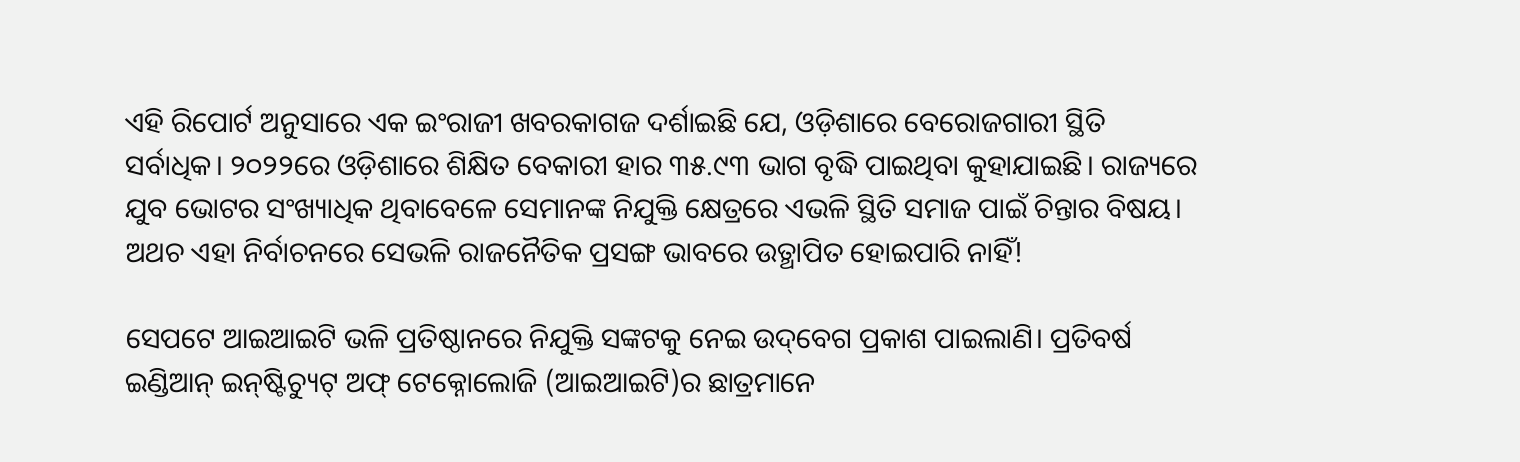ଏହି ରିପୋର୍ଟ ଅନୁସାରେ ଏକ ଇଂରାଜୀ ଖବରକାଗଜ ଦର୍ଶାଇଛି ଯେ, ଓଡ଼ିଶାରେ ବେରୋଜଗାରୀ ସ୍ଥିତି ସର୍ବାଧିକ। ୨୦୨୨ରେ ଓଡ଼ିଶାରେ ଶିକ୍ଷିତ ବେକାରୀ ହାର ୩୫.୯୩ ଭାଗ ବୃଦ୍ଧି ପାଇଥିବା କୁହାଯାଇଛି। ରାଜ୍ୟରେ ଯୁବ ଭୋଟର ସଂଖ୍ୟାଧିକ ଥିବାବେଳେ ସେମାନଙ୍କ ନିଯୁକ୍ତି କ୍ଷେତ୍ରରେ ଏଭଳି ସ୍ଥିତି ସମାଜ ପାଇଁ ଚିନ୍ତାର ବିଷୟ। ଅଥଚ ଏହା ନିର୍ବାଚନରେ ସେଭଳି ରାଜନୈତିକ ପ୍ରସଙ୍ଗ ଭାବରେ ଉତ୍ଥାପିତ ହୋଇପାରି ନାହିଁ!

ସେପଟେ ଆଇଆଇଟି ଭଳି ପ୍ରତିଷ୍ଠାନରେ ନିଯୁକ୍ତି ସଙ୍କଟକୁ ନେଇ ଉଦ୍‌ବେଗ ପ୍ରକାଶ ପାଇଲାଣି। ପ୍ରତିବର୍ଷ ଇଣ୍ଡିଆନ୍‌ ଇନ୍‌ଷ୍ଟିଚ୍ୟୁଟ୍‌ ଅଫ୍‌ ଟେକ୍ନୋଲୋଜି (ଆଇଆଇଟି)ର ଛାତ୍ରମାନେ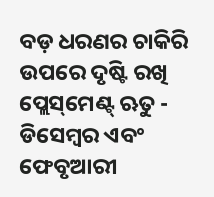ବଡ଼ ଧରଣର ଚାକିରି ଉପରେ ଦୃଷ୍ଟି ରଖି ପ୍ଲେସ୍‌ମେଣ୍ଟ୍‌ ଋତୁ - ଡିସେମ୍ବର ଏବଂ ଫେବୃଆରୀ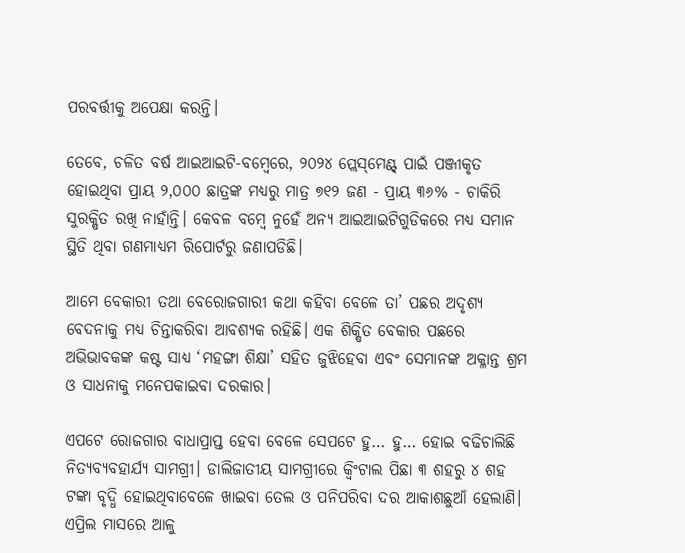ପରବର୍ତ୍ତୀକୁ ଅପେକ୍ଷା କରନ୍ତି।

ତେବେ, ଚଳିତ ବର୍ଷ ଆଇଆଇଟି-ବମ୍ବେରେ, ୨୦୨୪ ପ୍ଲେସ୍‌ମେଣ୍ଟ୍‌ ପାଇଁ ପଞ୍ଜୀକୃତ ହୋଇଥିବା ପ୍ରାୟ ୨,୦୦୦ ଛାତ୍ରଙ୍କ ମଧ୍ୟରୁ ମାତ୍ର ୭୧୨ ଜଣ - ପ୍ରାୟ ୩୬% - ଚାକିରି ସୁରକ୍ଷିତ ରଖି ନାହାଁନ୍ତି। କେବଳ ବମ୍ବେ ନୁହେଁ ଅନ୍ୟ ଆଇଆଇଟିଗୁଡିକରେ ମଧ୍ୟ ସମାନ ସ୍ଥିତି ଥିବା ଗଣମାଧ୍ୟମ ରିପୋର୍ଟରୁ ଜଣାପଡିଛି।

ଆମେ ବେକାରୀ ତଥା ବେରୋଜଗାରୀ କଥା କହିବା ବେଳେ ତା’ ପଛର ଅଦୃଶ୍ୟ ବେଦନାକୁ ମଧ୍ୟ ଚିନ୍ତାକରିବା ଆବଶ୍ୟକ ରହିଛି। ଏକ ଶିକ୍ଷିତ ବେକାର ପଛରେ ଅଭିଭାବକଙ୍କ କଷ୍ଟ ସାଧ୍ୟ ‘ମହଙ୍ଗା ଶିକ୍ଷା’ ସହିତ ଜୁଝିହେବା ଏବଂ ସେମାନଙ୍କ ଅକ୍ଳାନ୍ତ ଶ୍ରମ ଓ ସାଧନାକୁ ମନେପକାଇବା ଦରକାର।

ଏପଟେ ରୋଜଗାର ବାଧାପ୍ରାପ୍ତ ହେବା ବେଳେ ସେପଟେ ହୁ… ହୁ… ହୋଇ ବଢିଚାଲିଛି ନିତ୍ୟବ୍ୟବହାର୍ଯ୍ୟ ସାମଗ୍ରୀ। ଡାଲିଜାତୀୟ ସାମଗ୍ରୀରେ କ୍ୱିଂଟାଲ ପିଛା ୩ ଶହରୁ ୪ ଶହ ଟଙ୍କା ବୃଦ୍ଧି ହୋଇଥିବାବେଳେ ଖାଇବା ତେଲ ଓ ପନିପରିବା ଦର ଆକାଶଛୁଆଁ ହେଲାଣି। ଏପ୍ରିଲ ମାସରେ ଆଳୁ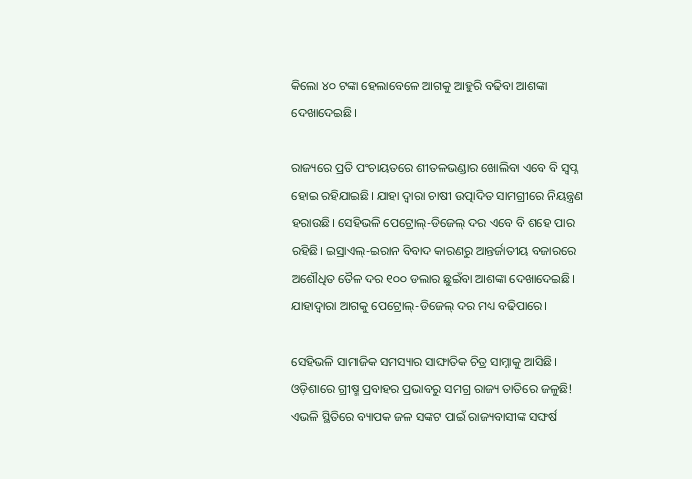କିଲୋ ୪୦ ଟଙ୍କା ହେଲାବେଳେ ଆଗକୁ ଆହୁରି ବଢିବା ଆଶଙ୍କା ଦେଖାଦେଇଛି।

ରାଜ୍ୟରେ ପ୍ରତି ପଂଚାୟତରେ ଶୀତଳଭଣ୍ଡାର ଖୋଲିବା ଏବେ ବି ସ୍ୱପ୍ନ ହୋଇ ରହିଯାଇଛି। ଯାହା ଦ୍ୱାରା ଚାଷୀ ଉତ୍ପାଦିତ ସାମଗ୍ରୀରେ ନିୟନ୍ତ୍ରଣ ହରାଉଛି। ସେହିଭଳି ପେଟ୍ରୋଲ୍‌-ଡିଜେଲ୍‌ ଦର ଏବେ ବି ଶହେ ପାର ରହିଛି। ଇସ୍ରାଏଲ୍‌-ଇରାନ ବିବାଦ କାରଣରୁ ଆନ୍ତର୍ଜାତୀୟ ବଜାରରେ ଅଶୌଧିତ ତୈଳ ଦର ୧୦୦ ଡଲାର ଛୁଇଁବା ଆଶଙ୍କା ଦେଖାଦେଇଛି। ଯାହାଦ୍ୱାରା ଆଗକୁ ପେଟ୍ରୋଲ୍‌-ଡିଜେଲ୍‌ ଦର ମଧ୍ୟ ବଢିପାରେ।

ସେହିଭଳି ସାମାଜିକ ସମସ୍ୟାର ସାଙ୍ଘାତିକ ଚିତ୍ର ସାମ୍ନାକୁ ଆସିଛି। ଓଡ଼ିଶାରେ ଗ୍ରୀଷ୍ମ ପ୍ରବାହର ପ୍ରଭାବରୁ ସମଗ୍ର ରାଜ୍ୟ ତାତିରେ ଜଳୁଛି! ଏଭଳି ସ୍ଥିତିରେ ବ୍ୟାପକ ଜଳ ସଙ୍କଟ ପାଇଁ ରାଜ୍ୟବାସୀଙ୍କ ସଙ୍ଘର୍ଷ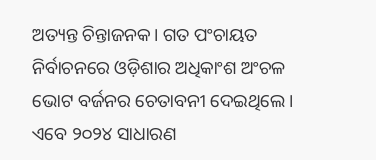ଅତ୍ୟନ୍ତ ଚିନ୍ତାଜନକ। ଗତ ପଂଚାୟତ ନିର୍ବାଚନରେ ଓଡ଼ିଶାର ଅଧିକାଂଶ ଅଂଚଳ ଭୋଟ ବର୍ଜନର ଚେତାବନୀ ଦେଇଥିଲେ। ଏବେ ୨୦୨୪ ସାଧାରଣ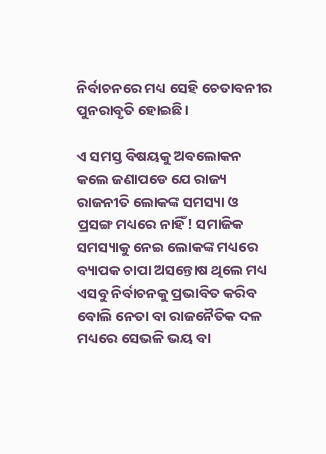ନିର୍ବାଚନରେ ମଧ୍ୟ ସେହି ଚେତାବନୀର ପୁନରାବୃତି ହୋଇଛି।

ଏ ସମସ୍ତ ବିଷୟକୁ ଅବଲୋକନ କଲେ ଜଣାପଡେ ଯେ ରାଜ୍ୟ ରାଜନୀତି ଲୋକଙ୍କ ସମସ୍ୟା ଓ ପ୍ରସଙ୍ଗ ମଧ୍ୟରେ ନାହିଁ! ସମାଜିକ ସମସ୍ୟାକୁ ନେଇ ଲୋକଙ୍କ ମଧ୍ୟରେ ବ୍ୟାପକ ଚାପା ଅସନ୍ତୋଷ ଥିଲେ ମଧ୍ୟ ଏସବୁ ନିର୍ବାଚନକୁ ପ୍ରଭାବିତ କରିବ ବୋଲି ନେତା ବା ରାଜନୈତିକ ଦଳ ମଧ୍ୟରେ ସେଭଳି ଭୟ ବା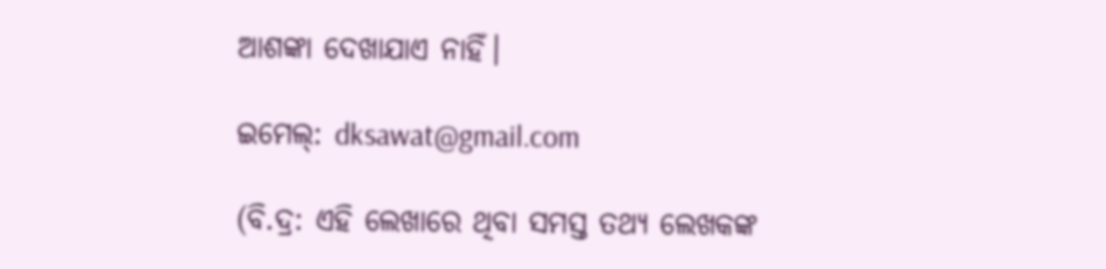ଆଶଙ୍କା ଦେଖାଯାଏ ନାହିଁ।

ଇମେଲ୍: dksawat@gmail.com

(ବି.ଦ୍ର: ଏହି ଲେଖାରେ ଥିବା ସମସ୍ତ ତଥ୍ୟ ଲେଖକଙ୍କ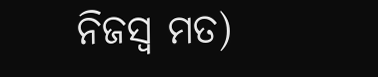ନିଜସ୍ୱ ମତ)